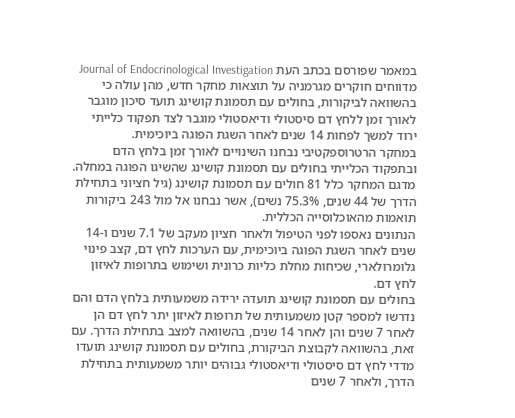במאמר שפורסם בכתב העת Journal of Endocrinological Investigation מדווחים חוקרים מגרמניה על תוצאות מחקר חדש, מהן עולה כי בהשוואה לביקורות, בחולים עם תסמונת קושינג תועד סיכון מוגבר לאורך זמן ללחץ דם סיסטולי ודיאסטולי מוגבר לצד תפקוד כלייתי ירוד למשך לפחות 14 שנים לאחר השגת הפוגה ביוכימית.
במחקר הרטרוספקטיבי נבחנו השינויים לאורך זמן בלחץ הדם ובתפקוד הכלייתי בחולים עם תסמונת קושינג שהשיגו הפוגה במחלה. מדגם המחקר כלל 81 חולים עם תסמונת קושינג (גיל חציוני בתחילת הדרך של 44 שנים, 75.3% נשים), אשר נבחנו אל מול 243 ביקורות תואמות מהאוכלוסייה הכללית.
הנתונים נאספו לפני הטיפול ולאחר חציון מעקב של 7.1 שנים ו-14 שנים לאחר השגת הפוגה ביוכימית, עם הערכות לחץ דם, קצב פינוי גלומרולארי, שכיחות מחלת כליות כרונית ושימוש בתרופות לאיזון לחץ דם.
בחולים עם תסמונת קושינג תועדה ירידה משמעותית בלחץ הדם והם נדרשו למספר קטן משמעותית של תרופות לאיזון יתר לחץ דם הן לאחר 7 שנים והן לאחר 14 שנים, בהשוואה למצב בתחילת הדרך. עם זאת, בהשוואה לקבוצת הביקורת, בחולים עם תסמונת קושינג תועדו מדדי לחץ דם סיסטולי ודיאסטולי גבוהים יותר משמעותית בתחילת הדרך, ולאחר 7 שנים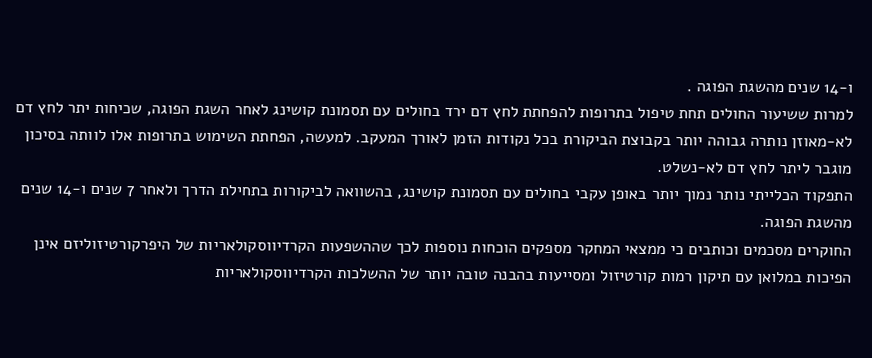ו-14 שנים מהשגת הפוגה .
למרות ששיעור החולים תחת טיפול בתרופות להפחתת לחץ דם ירד בחולים עם תסמונת קושינג לאחר השגת הפוגה, שכיחות יתר לחץ דם לא-מאוזן נותרה גבוהה יותר בקבוצת הביקורת בכל נקודות הזמן לאורך המעקב. למעשה, הפחתת השימוש בתרופות אלו לוותה בסיכון מוגבר ליתר לחץ דם לא-נשלט.
התפקוד הכלייתי נותר נמוך יותר באופן עקבי בחולים עם תסמונת קושינג, בהשוואה לביקורות בתחילת הדרך ולאחר 7 שנים ו-14 שנים מהשגת הפוגה.
החוקרים מסכמים וכותבים כי ממצאי המחקר מספקים הוכחות נוספות לכך שההשפעות הקרדיווסקולאריות של היפרקורטיזוליזם אינן הפיכות במלואן עם תיקון רמות קורטיזול ומסייעות בהבנה טובה יותר של ההשלכות הקרדיווסקולאריות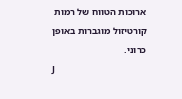ארוכות הטווח של רמות קורטיזול מוגברות באופן כרוני.
J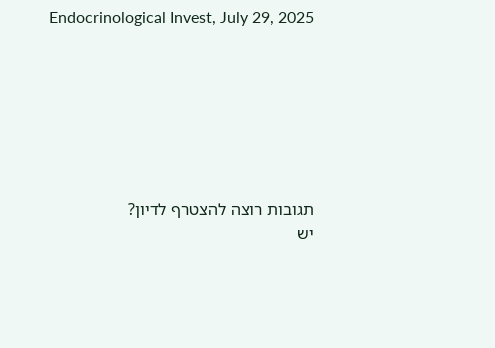Endocrinological Invest, July 29, 2025







תגובות רוצה להצטרף לדיון?
יש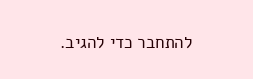להתחבר כדי להגיב.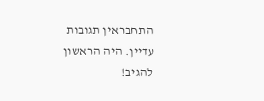התחבראין תגובות עדיין. היה הראשון להגיב!